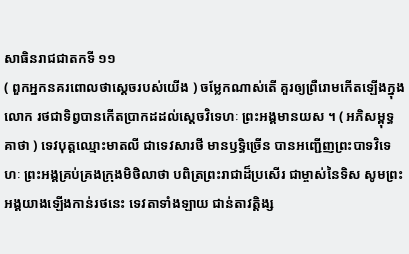សាធិនរាជជាតកទី ១១
( ពួកអ្នកនគរពោលថាស្តេចរបស់យើង ) ចម្លែកណាស់តើ គួរឲ្យព្រឺរោមកើតឡើងក្នុងលោក រថជាទិព្វបានកើតប្រាកដដល់ស្តេចវិទេហៈ ព្រះអង្គមានយស ។ ( អភិសម្ពុទ្ធគាថា ) ទេវបុត្តឈ្មោះមាតលី ជាទេវសារថី មានឫទ្ធិច្រើន បានអញ្ជើញព្រះបាទវិទេហៈ ព្រះអង្គគ្រប់គ្រងក្រុងមិថិលាថា បពិត្រព្រះរាជាដ៏ប្រសើរ ជាម្ចាស់នៃទិស សូមព្រះអង្គយាងឡើងកាន់រថនេះ ទេវតាទាំងឡាយ ជាន់តាវត្តិង្ស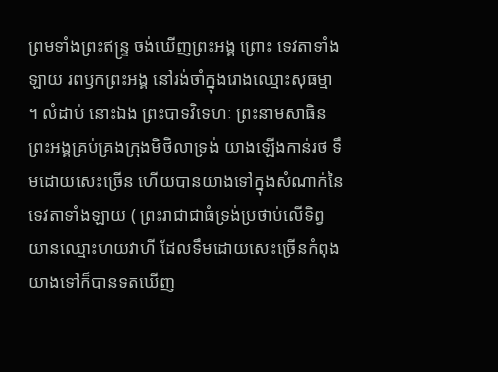ព្រមទាំងព្រះឥន្ទ្រ ចង់ឃើញព្រះអង្គ ព្រោះ ទេវតាទាំងឡាយ រពឫកព្រះអង្គ នៅរង់ចាំក្នុងរោងឈ្មោះសុធម្មា ។ លំដាប់ នោះឯង ព្រះបាទវិទេហៈ ព្រះនាមសាធិន ព្រះអង្គគ្រប់គ្រងក្រុងមិថិលាទ្រង់ យាងឡើងកាន់រថ ទឹមដោយសេះច្រើន ហើយបានយាងទៅក្នុងសំណាក់នៃ ទេវតាទាំងឡាយ ( ព្រះរាជាជាធំទ្រង់ប្រថាប់លើទិព្វយានឈ្មោះហយវាហី ដែលទឹមដោយសេះច្រើនកំពុងយាងទៅក៏បានទតឃើញ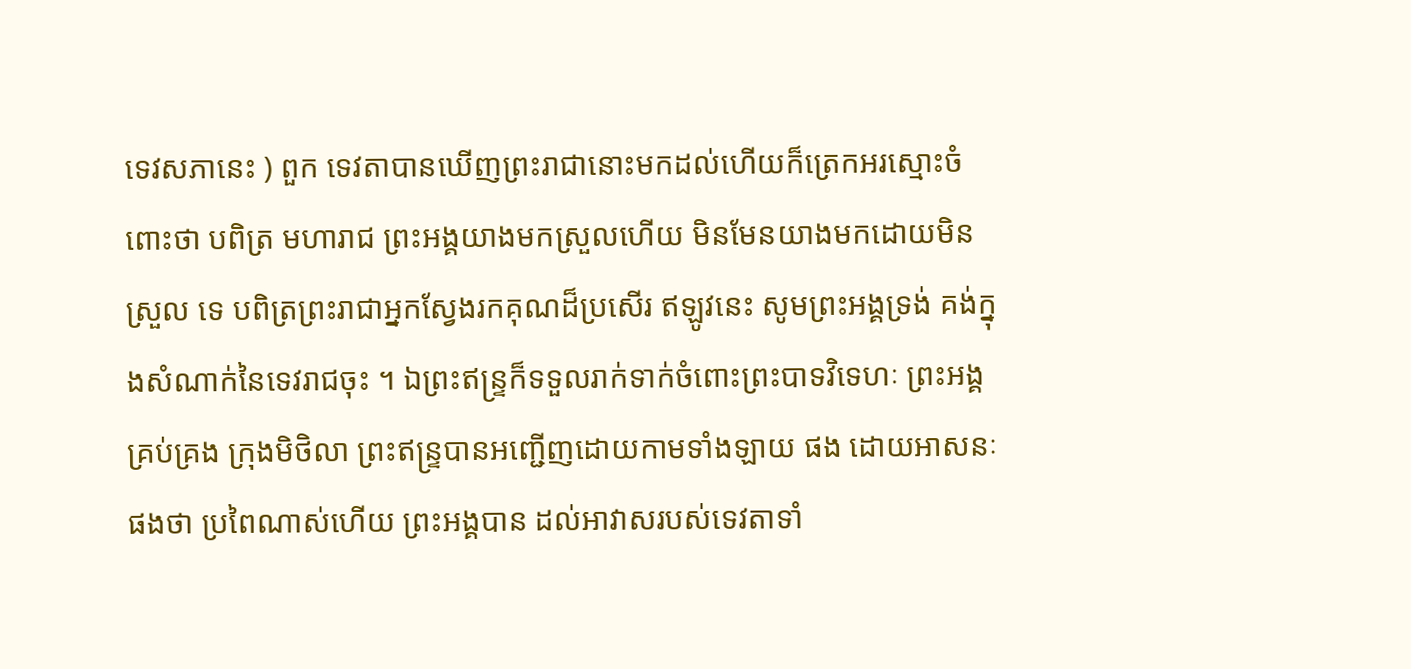ទេវសភានេះ ) ពួក ទេវតាបានឃើញព្រះរាជានោះមកដល់ហើយក៏ត្រេកអរស្មោះចំពោះថា បពិត្រ មហារាជ ព្រះអង្គយាងមកស្រួលហើយ មិនមែនយាងមកដោយមិនស្រួល ទេ បពិត្រព្រះរាជាអ្នកស្វែងរកគុណដ៏ប្រសើរ ឥឡូវនេះ សូមព្រះអង្គទ្រង់ គង់ក្នុងសំណាក់នៃទេវរាជចុះ ។ ឯព្រះឥន្ទ្រក៏ទទួលរាក់ទាក់ចំពោះព្រះបាទវិទេហៈ ព្រះអង្គគ្រប់គ្រង ក្រុងមិថិលា ព្រះឥន្ទ្របានអញ្ជើញដោយកាមទាំងឡាយ ផង ដោយអាសនៈផងថា ប្រពៃណាស់ហើយ ព្រះអង្គបាន ដល់អាវាសរបស់ទេវតាទាំ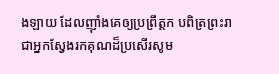ងឡាយ ដែលញ៉ាំងគេឲ្យប្រព្រឹត្តក បពិត្រព្រះរាជាអ្នកស្វែងរកគុណដ៏ប្រសើរសូម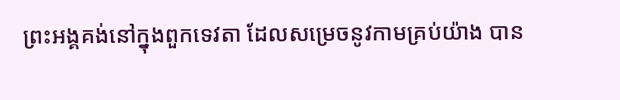ព្រះអង្គគង់នៅក្នុងពួកទេវតា ដែលសម្រេចនូវកាមគ្រប់យ៉ាង បាន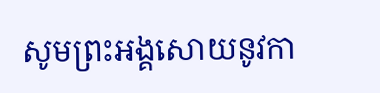សូមព្រះអង្គសោយនូវកា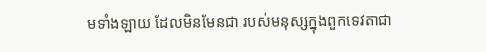មទាំងឡាយ ដែលមិនមែនជា របស់មនុស្សក្នុងពួកទេវតាជា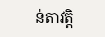ន់តាវត្តិ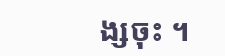ង្សចុះ ។